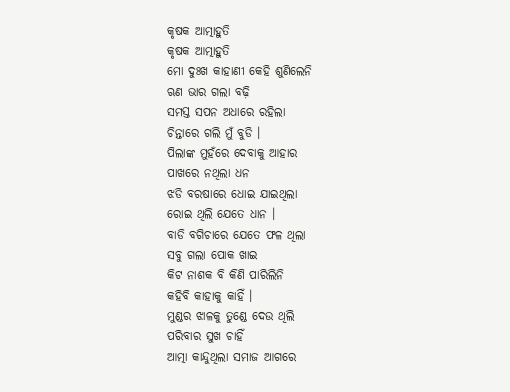କୃଷକ ଆତ୍ମାହୁତି
କୃଷକ ଆତ୍ମାହୁତି
ମୋ ଦୁଃଖ କାହାଣୀ କେହି ଶୁଣିଲେନି
ଋଣ ଭାର ଗଲା ବଢ଼ି
ସମସ୍ତ ସପନ ଅଧାରେ ରହିଲା
ଚିନ୍ତାରେ ଗଲି ମୁଁ ବୁଡି ।
ପିଲାଙ୍କ ମୁହଁରେ ଦେବାକୁ ଆହାର
ପାଖରେ ନଥିଲା ଧନ
ଝଡି ବରଷାରେ ଧୋଇ ଯାଇଥିଲା
ରୋଇ ଥିଲି ଯେତେ ଧାନ ।
ବାଡି ବଗିଚାରେ ଯେତେ ଫଳ ଥିଲା
ସବୁ ଗଲା ପୋକ ଖାଇ
କିଟ ନାଶକ ବି କିଣି ପାରିଲିନି
କହିବି କାହାକୁ କାହିଁ ।
ମୁଣ୍ଡର ଝାଳକୁ ତୁଣ୍ଡେ ଦେଉ ଥିଲି
ପରିବାର ସୁଖ ଚାହିଁ
ଆତ୍ମା କାନ୍ଦୁଥିଲା ସମାଜ ଆଗରେ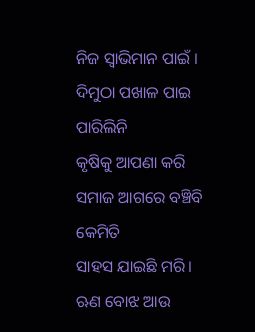ନିଜ ସ୍ଵାଭିମାନ ପାଇଁ ।
ଦିମୁଠା ପଖାଳ ପାଇ ପାରିଲିନି
କୃଷିକୁ ଆପଣା କରି
ସମାଜ ଆଗରେ ବଞ୍ଚିବି କେମିତି
ସାହସ ଯାଇଛି ମରି।
ଋଣ ବୋଝ ଆଉ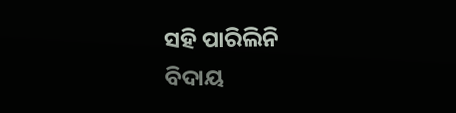ସହି ପାରିଲିନି
ବିଦାୟ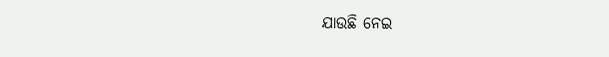ଯାଉଛି ନେଇ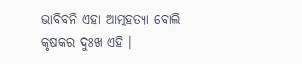ଭାବିବନି ଏହା ଆତ୍ମହତ୍ୟା ବୋଲି
କୃଷକର ଦୁଃଖ ଏହି ।